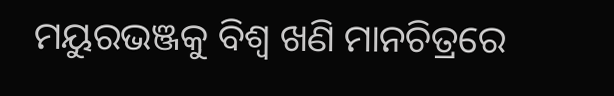ମୟୁରଭଞ୍ଜକୁ ବିଶ୍ୱ ଖଣି ମାନଚିତ୍ରରେ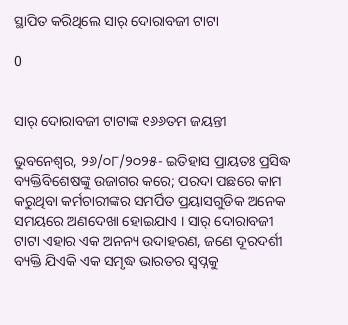ସ୍ଥାପିତ କରିଥିଲେ ସାର୍ ଦୋରାବଜୀ ଟାଟା

0


ସାର୍ ଦୋରାବଜୀ ଟାଟାଙ୍କ ୧୬୬ତମ ଜୟନ୍ତୀ

ଭୁବନେଶ୍ୱର, ୨୬/୦୮/୨୦୨୫- ଇତିହାସ ପ୍ରାୟତଃ ପ୍ରସିଦ୍ଧ ବ୍ୟକ୍ତିବିଶେଷଙ୍କୁ ଉଜାଗର କରେ; ପରଦା ପଛରେ କାମ କରୁଥିବା କର୍ମଚାରୀଙ୍କର ସମର୍ପିତ ପ୍ରୟାସଗୁଡିକ ଅନେକ ସମୟରେ ଅଣଦେଖା ହୋଇଯାଏ । ସାର୍ ଦୋରାବଜୀ ଟାଟା ଏହାର ଏକ ଅନନ୍ୟ ଉଦାହରଣ, ଜଣେ ଦୂରଦର୍ଶୀ ବ୍ୟକ୍ତି ଯିଏକି ଏକ ସମୃଦ୍ଧ ଭାରତର ସ୍ୱପ୍ନକୁ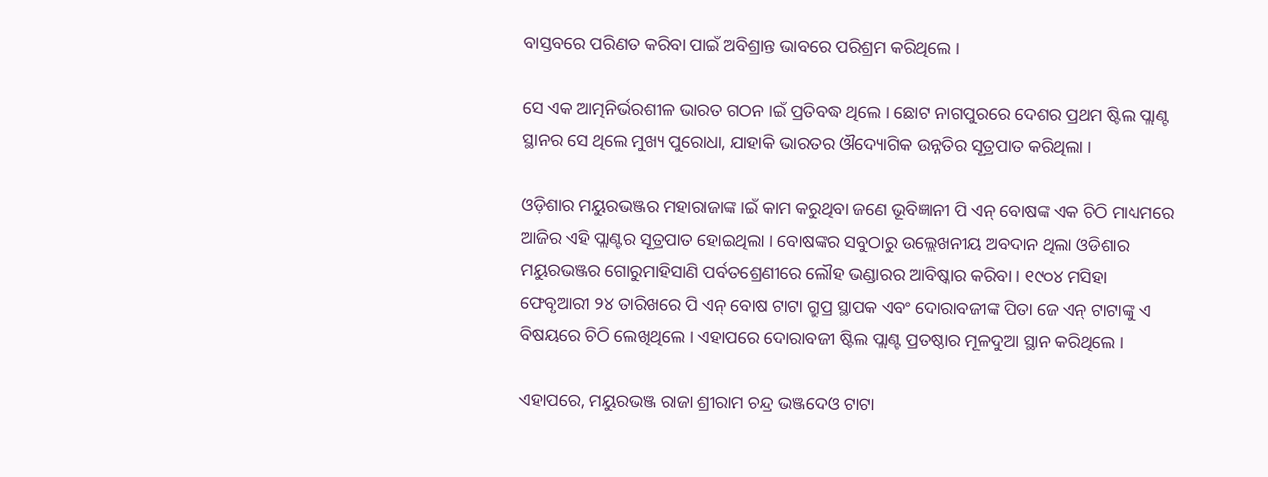ବାସ୍ତବରେ ପରିଣତ କରିବା ପାଇଁ ଅବିଶ୍ରାନ୍ତ ଭାବରେ ପରିଶ୍ରମ କରିଥିଲେ ।

ସେ ଏକ ଆତ୍ମନିର୍ଭରଶୀଳ ଭାରତ ଗଠନ ।ଇଁ ପ୍ରତିବଦ୍ଧ ଥିଲେ । ଛୋଟ ନାଗପୁରରେ ଦେଶର ପ୍ରଥମ ଷ୍ଟିଲ ପ୍ଲାଣ୍ଟ ସ୍ଥାନର ସେ ଥିଲେ ମୁଖ୍ୟ ପୁରୋଧା, ଯାହାକି ଭାରତର ଔଦ୍ୟୋଗିକ ଉନ୍ନତିର ସୂତ୍ରପାତ କରିଥିଲା ।

ଓଡ଼ିଶାର ମୟୁରଭଞ୍ଜର ମହାରାଜାଙ୍କ ।ଇଁ କାମ କରୁଥିବା ଜଣେ ଭୂବିଜ୍ଞାନୀ ପି ଏନ୍ ବୋଷଙ୍କ ଏକ ଚିଠି ମାଧ୍ୟମରେ ଆଜିର ଏହି ପ୍ଲାଣ୍ଟର ସୂତ୍ରପାତ ହୋଇଥିଲା । ବୋଷଙ୍କର ସବୁଠାରୁ ଉଲ୍ଲେଖନୀୟ ଅବଦାନ ଥିଲା ଓଡିଶାର ମୟୁରଭଞ୍ଜର ଗୋରୁମାହିସାଣି ପର୍ବତଶ୍ରେଣୀରେ ଲୌହ ଭଣ୍ଡାରର ଆବିଷ୍କାର କରିବା । ୧୯୦୪ ମସିହା ଫେବୃଆରୀ ୨୪ ତାରିଖରେ ପି ଏନ୍ ବୋଷ ଟାଟା ଗ୍ରୁପ୍ର ସ୍ଥାପକ ଏବଂ ଦୋରାବଜୀଙ୍କ ପିତା ଜେ ଏନ୍ ଟାଟାଙ୍କୁ ଏ ବିଷୟରେ ଚିଠି ଲେଖିଥିଲେ । ଏହାପରେ ଦୋରାବଜୀ ଷ୍ଟିଲ ପ୍ଲାଣ୍ଟ ପ୍ରତଷ୍ଠାର ମୂଳଦୁଆ ସ୍ଥାନ କରିଥିଲେ ।

ଏହାପରେ, ମୟୁରଭଞ୍ଜ ରାଜା ଶ୍ରୀରାମ ଚନ୍ଦ୍ର ଭଞ୍ଜଦେଓ ଟାଟା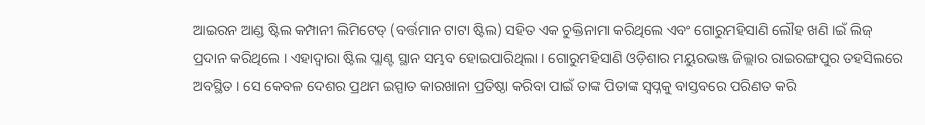ଆଇରନ ଆଣ୍ଡ ଷ୍ଟିଲ କମ୍ପାନୀ ଲିମିଟେଡ୍ (ବର୍ତ୍ତମାନ ଟାଟା ଷ୍ଟିଲ) ସହିତ ଏକ ଚୁକ୍ତିନାମା କରିଥିଲେ ଏବଂ ଗୋରୁମହିସାଣି ଲୌହ ଖଣି ।ଇଁ ଲିଜ୍ ପ୍ରଦାନ କରିଥିଲେ । ଏହାଦ୍ୱାରା ଷ୍ଟିଲ ପ୍ଲାଣ୍ଟ ସ୍ଥାନ ସମ୍ଭବ ହୋଇପାରିଥିଲା । ଗୋରୁମହିସାଣି ଓଡ଼ିଶାର ମୟୁରଭଞ୍ଜ ଜିଲ୍ଲାର ରାଇରଙ୍ଗପୁର ତହସିଲରେ ଅବସ୍ଥିତ । ସେ କେବଳ ଦେଶର ପ୍ରଥମ ଇସ୍ପାତ କାରଖାନା ପ୍ରତିଷ୍ଠା କରିବା ପାଇଁ ତାଙ୍କ ପିତାଙ୍କ ସ୍ୱପ୍ନକୁ ବାସ୍ତବରେ ପରିଣତ କରି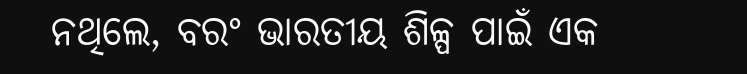ନଥିଲେ, ବରଂ ଭାରତୀୟ ଶିଳ୍ପ ପାଇଁ ଏକ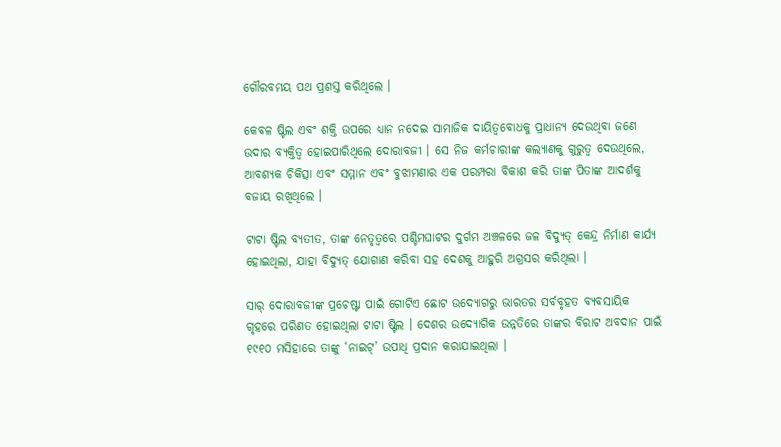ଗୌରବମୟ ପଥ ପ୍ରଶସ୍ତ କରିଥିଲେ ।

କେବଳ ଷ୍ଟିଲ ଏବଂ ଶକ୍ତି ଉପରେ ଧ୍ୟାନ ନଦେଇ ସାମାଜିକ ଦାୟିତ୍ୱବୋଧକୁ ପ୍ରାଧାନ୍ୟ ଦେଉଥିବା ଜଣେ ଉଦାର ବ୍ୟକ୍ତିତ୍ୱ ହୋଇପାରିଥିଲେ ଦୋରାବଜୀ । ସେ ନିଜ କର୍ମଚାରୀଙ୍କ କଲ୍ୟାଣକୁ ଗୁରୁତ୍ୱ ଦେଉଥିଲେ, ଆବଶ୍ୟକ ଚିକିତ୍ସା ଏବଂ ସମ୍ମାନ ଏବଂ ବୁଝାମଣାର ଏକ ପରମ୍ପରା ବିକାଶ କରି ତାଙ୍କ ପିତାଙ୍କ ଆଦର୍ଶକୁ ବଜାୟ ରଖିଥିଲେ ।

ଟାଟା ଷ୍ଟିଲ ବ୍ୟତୀତ, ତାଙ୍କ ନେତୃତ୍ୱରେ ପଶ୍ଚିମଘାଟର ଦୁର୍ଗମ ଅଞ୍ଚଳରେ ଜଳ ବିଦ୍ୟୁତ୍ କେନ୍ଦ୍ର ନିର୍ମାଣ କାର୍ଯ୍ୟ ହୋଇଥିଲା, ଯାହା ବିଦ୍ୟୁତ୍ ଯୋଗାଣ କରିବା ସହ ଦେଶକୁ ଆହୁରି ଅଗ୍ରସର କରିଥିଲା ।

ସାର୍ ଦୋରାବଜୀଙ୍କ ପ୍ରଚେଷ୍ଟା ପାଇଁ ଗୋଟିଏ ଛୋଟ ଉଦ୍ଯୋଗରୁ ଭାରତର ସର୍ବବୃହତ ବ୍ୟବସାୟିକ ଗୃହରେ ପରିଣତ ହୋଇଥିଲା ଟାଟା ଷ୍ଟିଲ । ଦେଶର ଉଦ୍ୟୋଗିକ ଉନ୍ନତିରେ ତାଙ୍କର ବିରାଟ ଅବଦାନ ପାଇଁ ୧୯୧୦ ମସିହାରେ ତାଙ୍କୁ ‘ନାଇଟ୍’ ଉପାଧି ପ୍ରଦାନ କରାଯାଇଥିଲା ।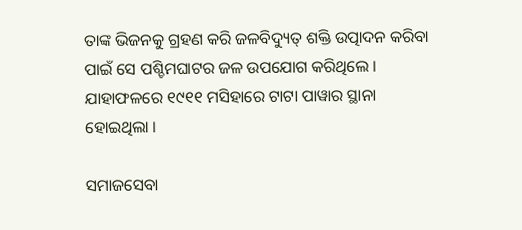ତାଙ୍କ ଭିଜନକୁ ଗ୍ରହଣ କରି ଜଳବିଦ୍ୟୁତ୍ ଶକ୍ତି ଉତ୍ପାଦନ କରିବା ପାଇଁ ସେ ପଶ୍ଚିମଘାଟର ଜଳ ଉପଯୋଗ କରିଥିଲେ । ଯାହାଫଳରେ ୧୯୧୧ ମସିହାରେ ଟାଟା ପାୱାର ସ୍ଥାନା ହୋଇଥିଲା ।

ସମାଜସେବା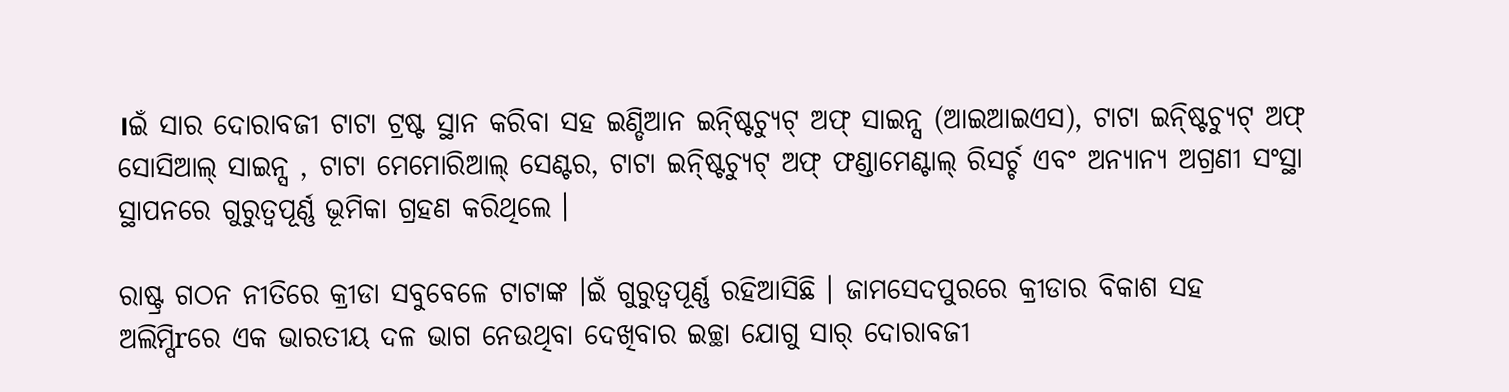।ଇଁ ସାର ଦୋରାବଜୀ ଟାଟା ଟ୍ରଷ୍ଟ ସ୍ଥାନ କରିବା ସହ ଇଣ୍ଡିଆନ ଇନ୍ଷ୍ଟିଚ୍ୟୁଟ୍ ଅଫ୍ ସାଇନ୍ସ (ଆଇଆଇଏସ), ଟାଟା ଇନ୍ଷ୍ଟିଚ୍ୟୁଟ୍ ଅଫ୍ ସୋସିଆଲ୍ ସାଇନ୍ସ , ଟାଟା ମେମୋରିଆଲ୍ ସେଣ୍ଟର, ଟାଟା ଇନ୍ଷ୍ଟିଚ୍ୟୁଟ୍ ଅଫ୍ ଫଣ୍ଡାମେଣ୍ଟାଲ୍ ରିସର୍ଚ୍ଚ ଏବଂ ଅନ୍ୟାନ୍ୟ ଅଗ୍ରଣୀ ସଂସ୍ଥା ସ୍ଥାପନରେ ଗୁରୁତ୍ୱପୂର୍ଣ୍ଣ ଭୂମିକା ଗ୍ରହଣ କରିଥିଲେ ।

ରାଷ୍ଟ୍ର ଗଠନ ନୀତିରେ କ୍ରୀଡା ସବୁବେଳେ ଟାଟାଙ୍କ ।ଇଁ ଗୁରୁତ୍ୱପୂର୍ଣ୍ଣ ରହିଆସିଛି । ଜାମସେଦପୁରରେ କ୍ରୀଡାର ବିକାଶ ସହ ଅଲିମ୍ପିrରେ ଏକ ଭାରତୀୟ ଦଳ ଭାଗ ନେଉଥିବା ଦେଖିବାର ଇଚ୍ଛା ଯୋଗୁ ସାର୍ ଦୋରାବଜୀ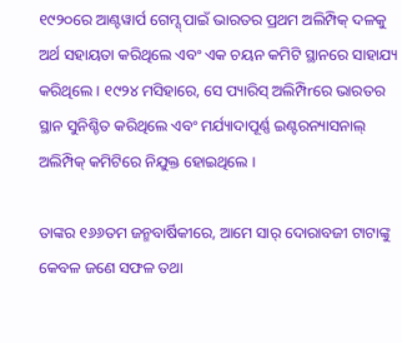୧୯୨୦ରେ ଆଣ୍ଟୱାର୍ପ ଗେମ୍ସ୍ ପାଇଁ ଭାରତର ପ୍ରଥମ ଅଲିମ୍ପିକ୍ ଦଳକୁ ଅର୍ଥ ସହାୟତା କରିଥିଲେ ଏବଂ ଏକ ଚୟନ କମିଟି ସ୍ଥାନରେ ସାହାଯ୍ୟ କରିଥିଲେ । ୧୯୨୪ ମସିହାରେ, ସେ ପ୍ୟାରିସ୍ ଅଲିମ୍ପିrରେ ଭାରତର ସ୍ଥାନ ସୁନିଶ୍ଚିତ କରିଥିଲେ ଏବଂ ମର୍ଯ୍ୟାଦାପୂର୍ଣ୍ଣ ଇଣ୍ଟରନ୍ୟାସନାଲ୍ ଅଲିମ୍ପିକ୍ କମିଟିରେ ନିଯୁକ୍ତ ହୋଇଥିଲେ ।

ତାଙ୍କର ୧୬୬ତମ ଜନ୍ମବାର୍ଷିକୀରେ, ଆମେ ସାର୍ ଦୋରାବଜୀ ଟାଟାଙ୍କୁ କେବଳ ଜଣେ ସଫଳ ତଥା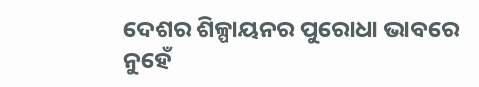ଦେଶର ଶିଳ୍ପାୟନର ପୁରୋଧା ଭାବରେ ନୁହେଁ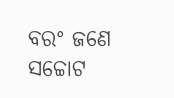ବରଂ ଜଣେ ସଚ୍ଚୋଟ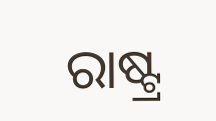ରାଷ୍ଟ୍ର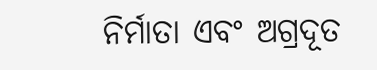ନିର୍ମାତା ଏବଂ ଅଗ୍ରଦୂତ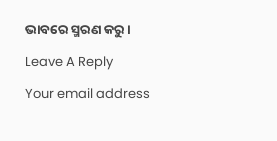ଭାବରେ ସ୍ମରଣ କରୁ ।

Leave A Reply

Your email address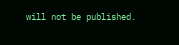will not be published.